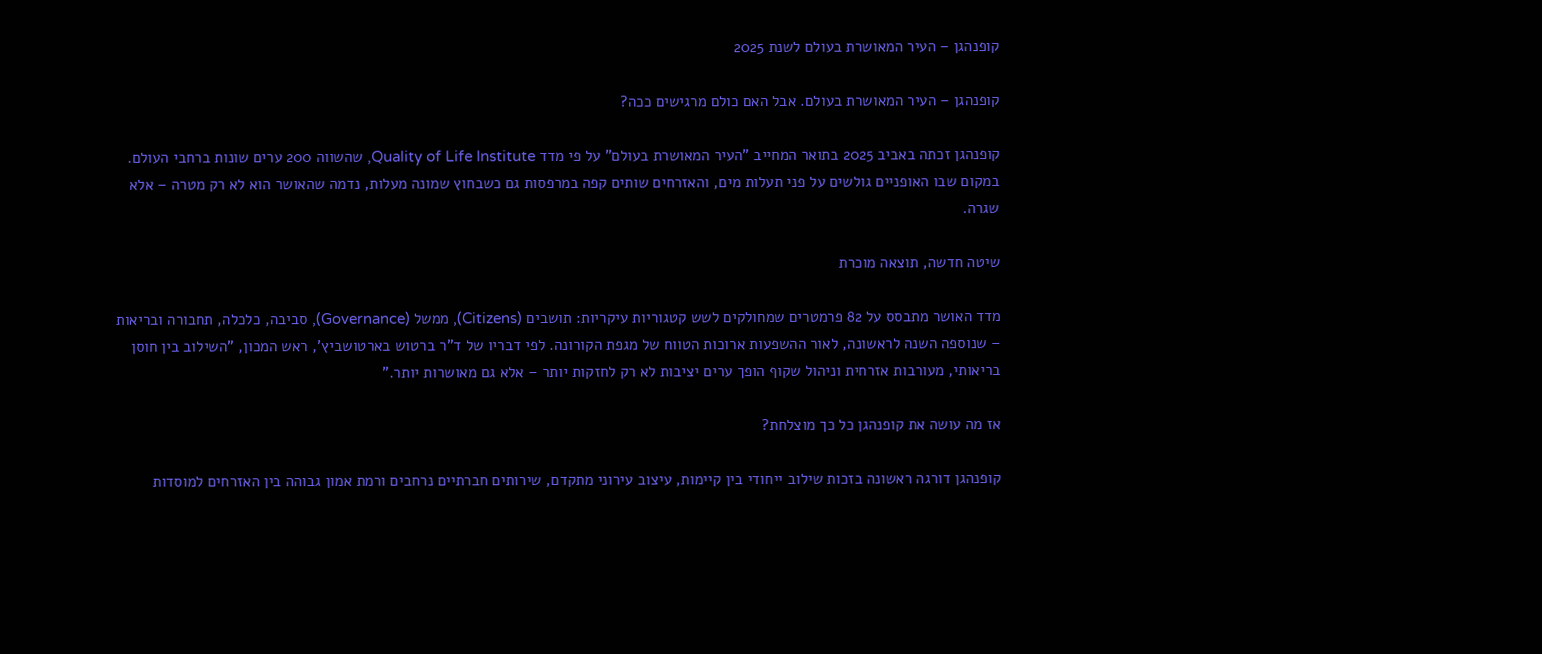קופנהגן – העיר המאושרת בעולם לשנת 2025

קופנהגן – העיר המאושרת בעולם. אבל האם כולם מרגישים ככה?

קופנהגן זכתה באביב 2025 בתואר המחייב "העיר המאושרת בעולם" על פי מדד Quality of Life Institute, שהשווה 200 ערים שונות ברחבי העולם. במקום שבו האופניים גולשים על פני תעלות מים, והאזרחים שותים קפה במרפסות גם כשבחוץ שמונה מעלות, נדמה שהאושר הוא לא רק מטרה – אלא שגרה.

שיטה חדשה, תוצאה מוכרת

מדד האושר מתבסס על 82 פרמטרים שמחולקים לשש קטגוריות עיקריות: תושבים (Citizens), ממשל (Governance), סביבה, כלכלה, תחבורה ובריאות – שנוספה השנה לראשונה, לאור ההשפעות ארוכות הטווח של מגפת הקורונה. לפי דבריו של ד"ר ברטוש בארטושביץ', ראש המכון, "השילוב בין חוסן בריאותי, מעורבות אזרחית וניהול שקוף הופך ערים יציבות לא רק לחזקות יותר – אלא גם מאושרות יותר."

אז מה עושה את קופנהגן כל כך מוצלחת?

קופנהגן דורגה ראשונה בזכות שילוב ייחודי בין קיימות, עיצוב עירוני מתקדם, שירותים חברתיים נרחבים ורמת אמון גבוהה בין האזרחים למוסדות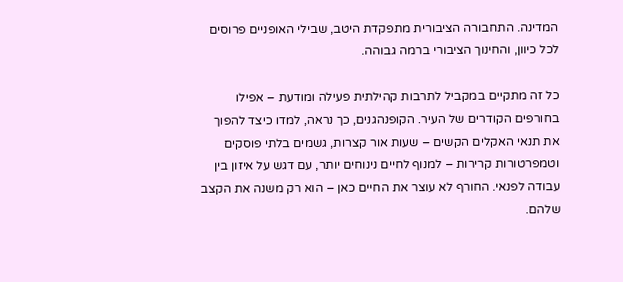המדינה. התחבורה הציבורית מתפקדת היטב, שבילי האופניים פרוסים לכל כיוון, והחינוך הציבורי ברמה גבוהה.

כל זה מתקיים במקביל לתרבות קהילתית פעילה ומודעת – אפילו בחורפים הקודרים של העיר. הקופנהגנים, כך נראה, למדו כיצד להפוך את תנאי האקלים הקשים – שעות אור קצרות, גשמים בלתי פוסקים וטמפרטורות קרירות – למנוף לחיים נינוחים יותר, עם דגש על איזון בין עבודה לפנאי. החורף לא עוצר את החיים כאן – הוא רק משנה את הקצב שלהם.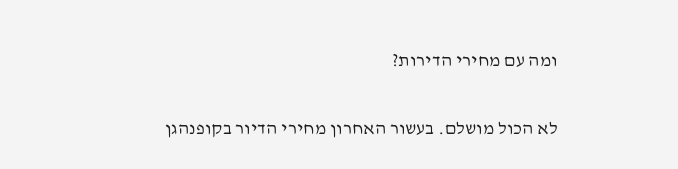ומה עם מחירי הדירות?

לא הכול מושלם. בעשור האחרון מחירי הדיור בקופנהגן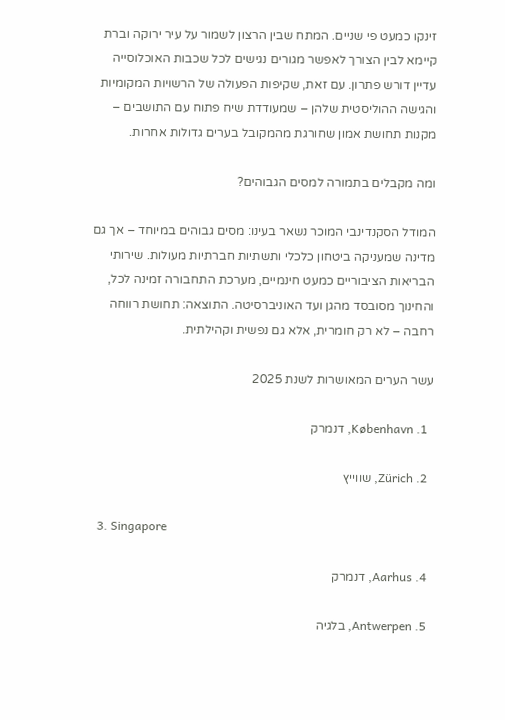זינקו כמעט פי שניים. המתח שבין הרצון לשמור על עיר ירוקה וברת קיימא לבין הצורך לאפשר מגורים נגישים לכל שכבות האוכלוסייה עדיין דורש פתרון. עם זאת, שקיפות הפעולה של הרשויות המקומיות והגישה ההוליסטית שלהן – שמעודדת שיח פתוח עם התושבים – מקנות תחושת אמון שחורגת מהמקובל בערים גדולות אחרות.

ומה מקבלים בתמורה למסים הגבוהים?

המודל הסקנדינבי המוכר נשאר בעינו: מסים גבוהים במיוחד – אך גם מדינה שמעניקה ביטחון כלכלי ותשתיות חברתיות מעולות. שירותי הבריאות הציבוריים כמעט חינמיים, מערכת התחבורה זמינה לכל, והחינוך מסובסד מהגן ועד האוניברסיטה. התוצאה: תחושת רווחה רחבה – לא רק חומרית, אלא גם נפשית וקהילתית.

עשר הערים המאושרות לשנת 2025

  1. København, דנמרק

  2. Zürich, שווייץ

  3. Singapore

  4. Aarhus, דנמרק

  5. Antwerpen, בלגיה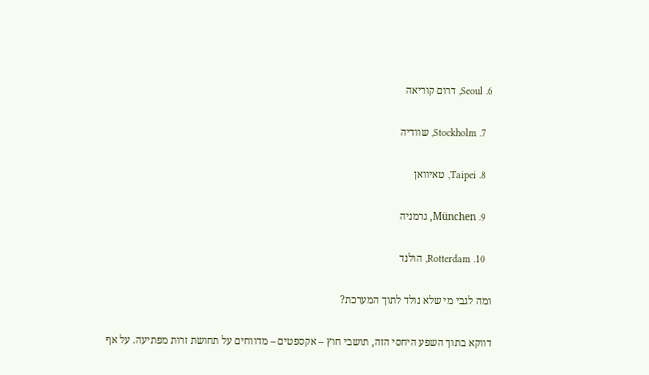6. Seoul, דרום קוריאה

  7. Stockholm, שוודיה

  8. Taipei, טאיוואן

  9. München, גרמניה

  10. Rotterdam, הולנד

ומה לגבי מי שלא נולד לתוך המערכת?

דווקא בתוך השפע היחסי הזה, תושבי חוץ – אקספטים – מדווחים על תחושת זרות מפתיעה. על אף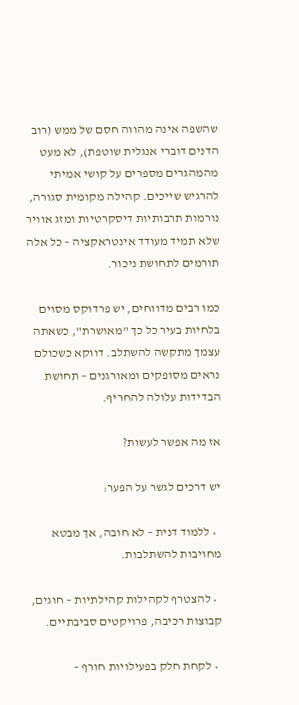שהשפה אינה מהווה חסם של ממש (רוב הדנים דוברי אנגלית שוטפת), לא מעט מהמהגרים מספרים על קושי אמיתי להרגיש שייכים. קהילה מקומית סגורה, נורמות תרבותיות דיסקרטיות ומזג אוויר שלא תמיד מעודד אינטראקציה – כל אלה תורמים לתחושת ניכור.

כמו רבים מדווחים, יש פרדוקס מסוים בלחיות בעיר כל כך "מאושרת", כשאתה עצמך מתקשה להשתלב. דווקא כשכולם נראים מסופקים ומאורגנים – תחושת הבדידות עלולה להחריף.

אז מה אפשר לעשות?

יש דרכים לגשר על הפער:

  • ללמוד דנית – לא חובה, אך מבטא מחויבות להשתלבות.

  • להצטרף לקהילות קהילתיות – חוגים, קבוצות רכיבה, פרויקטים סביבתיים.

  • לקחת חלק בפעילויות חורף –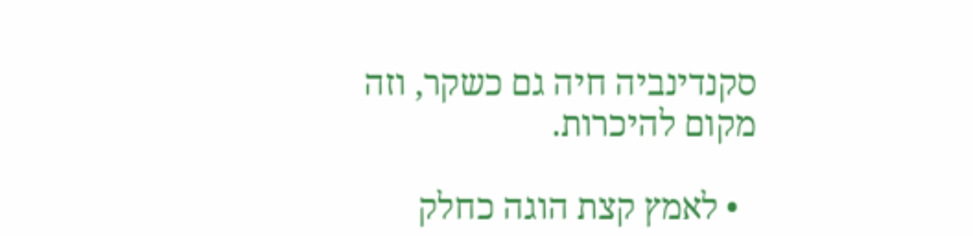סקנדינביה חיה גם כשקר, וזה מקום להיכרות.

  • לאמץ קצת הוגה כחלק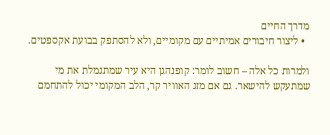מדרך החיים
  • ליצור חיבורים אמיתיים עם מקומיים, ולא להסתפק בבועת אקספטים.

ולמרות כל אלה – חשוב לומר: קופנהגן היא עיר שמתגמלת את מי שמתעקש להישאר. גם אם מזג האוויר קר, הלב המקומי יכול להתחמם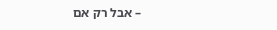– אבל רק אם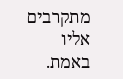מתקרבים אליו באמת.